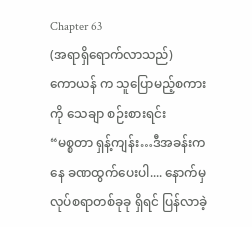Chapter 63
(အရာရှိရောက်လာသည်)
ကောယန် က သူပြောမည့်စကားကို သေချာ စဉ်းစားရင်း
“မစ္စတာ ရှန့်ကျန်း…ဒီအခန်းကနေ ခဏထွက်ပေးပါ.... နောက်မှ လုပ်စရာတစ်ခုခု ရှိရင် ပြန်လာခဲ့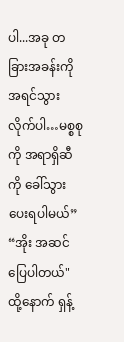ပါ...အခု တခြားအခန်းကို အရင်သွားလိုက်ပါ…မစ္စစုကို အရာရှိဆီကို ခေါ်သွားပေးရပါမယ်”
“အိုး အဆင်ပြေပါတယ်"
ထို့နောက် ရှန့်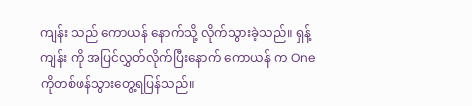ကျန်း သည် ကောယန် နောက်သို့ လိုက်သွားခဲ့သည်။ ရှန့်ကျန်း ကို အပြင်လွှတ်လိုက်ပြီးနောက် ကောယန် က One ကိုတစ်ဖန်သွားတွေ့ရပြန်သည်။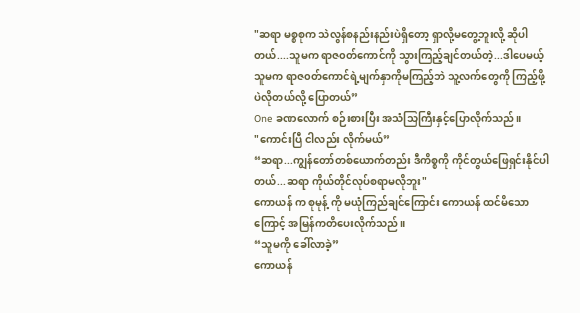"ဆရာ မစ္စစုက သဲလွန်စနည်းနည်းပဲရှိတော့ ရှာလို့မတွေ့ဘူးလို့ ဆိုပါတယ်....သူမက ရာဇ၀တ်ကောင်ကို သွားကြည့်ချင်တယ်တဲ့...ဒါပေမယ့် သူမက ရာဇ၀တ်ကောင်ရဲ့မျက်နှာကိုမကြည့်ဘဲ သူ့လက်တွေကို ကြည့်ဖို့ပဲလိုတယ်လို့ ပြောတယ်”
One ခဏလောက် စဉ်းစားပြီး အသံသြကြီးနှင့်ပြောလိုက်သည်။
"ကောင်းပြီ ငါလည်း လိုက်မယ်”
“ဆရာ...ကျွန်တော်တစ်ယောက်တည်း ဒီကိစ္စကို ကိုင်တွယ်ဖြေရှင်းနိုင်ပါတယ်...ဆရာ ကိုယ်တိုင်လုပ်စရာမလိုဘူး"
ကောယန် က စုမုန့် ကို မယုံကြည်ချင်ကြောင်း ကောယန် ထင်မိသောကြောင့် အမြန်ကတိပေးလိုက်သည်။
“သူမကို ခေါ်လာခဲ့”
ကောယန်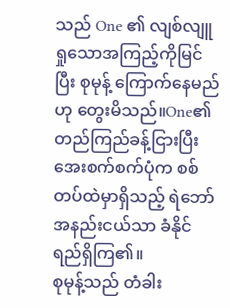သည် One ၏ လျစ်လျူရှုသောအကြည့်ကိုမြင်ပြီး စုမုန့် ကြောက်နေမည်ဟု တွေးမိသည်။One၏ တည်ကြည်ခန့်ငြားပြီး အေးစက်စက်ပုံက စစ်တပ်ထဲမှာရှိသည့် ရဲဘော်အနည်းငယ်သာ ခံနိုင်ရည်ရှိကြ၏။
စုမုန့်သည် တံခါး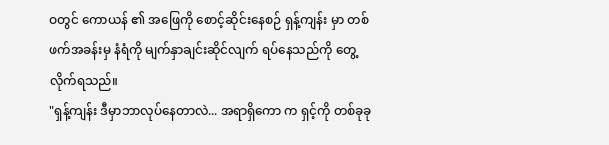ဝတွင် ကောယန် ၏ အဖြေကို စောင့်ဆိုင်းနေစဉ် ရှန့်ကျန်း မှာ တစ်ဖက်အခန်းမှ နံရံကို မျက်နှာချင်းဆိုင်လျက် ရပ်နေသည်ကို တွေ့လိုက်ရသည်။
"ရှန့်ကျန်း ဒီမှာဘာလုပ်နေတာလဲ... အရာရှိကော က ရှင့်ကို တစ်ခုခု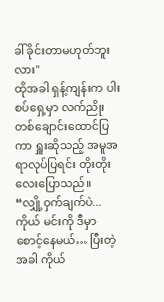ခါ်ခိုင်းတာမဟုတ်ဘူးလား"
ထိုအခါ ရှန့်ကျန်းက ပါးစပ်ရှေ့မှာ လက်ညိုး တစ်ချောင်းထောင်ပြကာ ရှူးဆိုသည့် အမူအရာလုပ်ပြရင်း တိုးတိုးလေးပြောသည်။
“လျှို့ဝှက်ချက်ပဲ...ကိုယ် မင်းကို ဒီမှာစောင့်နေမယ်… ပြီးတဲ့အခါ ကိုယ်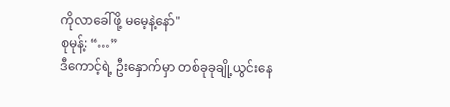ကိုလာခေါ်ဖို့ မမေ့နဲ့နော်"
စုမုန့်: “…”
ဒီကောင့်ရဲ့ ဦးနှောက်မှာ တစ်ခုခုချို့ယွင်းနေ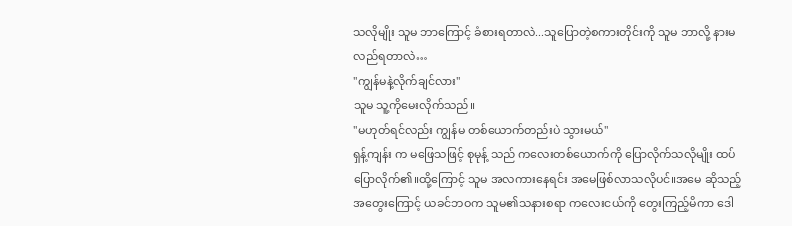သလိုမျိုး သူမ ဘာကြောင့် ခံစားရတာလဲ...သူပြောတဲ့စကားတိုင်းကို သူမ ဘာလို့ နားမလည်ရတာလဲ…
"ကျွန်မနဲ့လိုက်ချင်လား"
သူမ သူ့ကိုမေးလိုက်သည်။
"မဟုတ်ရင်လည်း ကျွန်မ တစ်ယောက်တည်းပဲ သွားမယ်"
ရှန့်ကျန်း က မဖြေသဖြင့် စုမုန့် သည် ကလေးတစ်ယောက်ကို ပြောလိုက်သလိုမျိုး ထပ်ပြောလိုက်၏။ထို့ကြောင့် သူမ အလကားနေရင်း အမေဖြစ်လာသလိုပင်။အမေ ဆိုသည့်အတွေးကြောင့် ယခင်ဘဝက သူမ၏သနားစရာ ကလေးငယ်ကို တွေးကြည့်မိကာ ဒေါ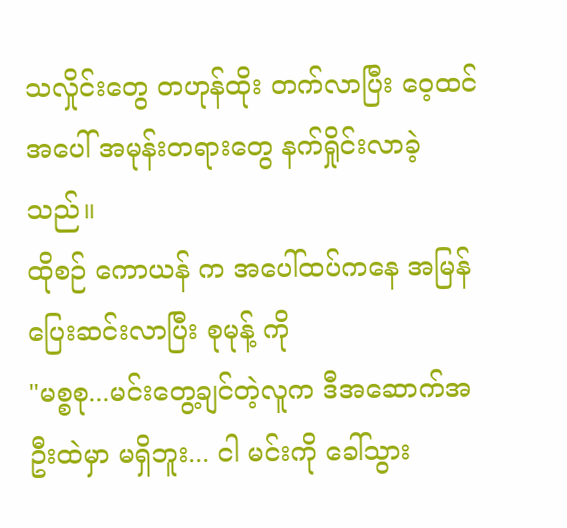သလှိုင်းတွေ တဟုန်ထိုး တက်လာပြီး ဝေ့ထင် အပေါ် အမုန်းတရားတွေ နက်ရှိုင်းလာခဲ့သည်။
ထိုစဉ် ကောယန် က အပေါ်ထပ်ကနေ အမြန်ပြေးဆင်းလာပြီး စုမုန့် ကို
"မစ္စစု...မင်းတွေ့ချင်တဲ့လူက ဒီအဆောက်အဦးထဲမှာ မရှိဘူး... ငါ မင်းကို ခေါ်သွား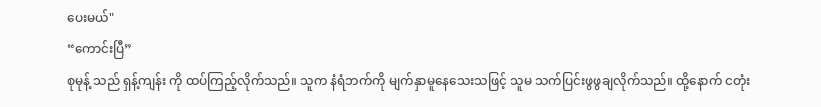ပေးမယ်"
“ကောင်းပြီ”
စုမုန့် သည် ရှန့်ကျန်း ကို ထပ်ကြည့်လိုက်သည်။ သူက နံရံဘက်ကို မျက်နှာမူနေသေးသဖြင့် သူမ သက်ပြင်းဖွဖွချလိုက်သည်။ ထို့နောက် ငတုံး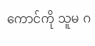ကောင်ကို သူမ ဂ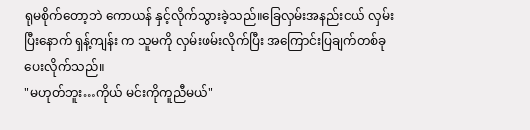ရုမစိုက်တော့ဘဲ ကောယန် နှင့်လိုက်သွားခဲ့သည်။ခြေလှမ်းအနည်းငယ် လှမ်းပြီးနောက် ရှန့်ကျန်း က သူမကို လှမ်းဖမ်းလိုက်ပြီး အကြောင်းပြချက်တစ်ခုပေးလိုက်သည်။
"မဟုတ်ဘူး…ကိုယ် မင်းကိုကူညီမယ်"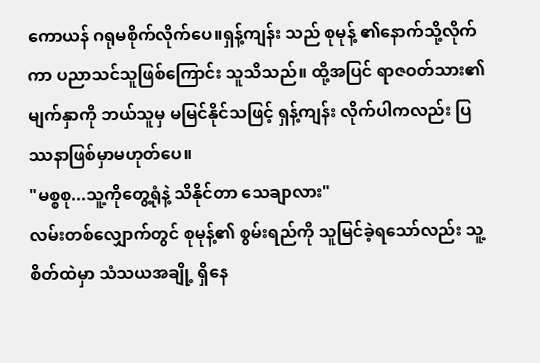ကောယန် ဂရုမစိုက်လိုက်ပေ။ရှန့်ကျန်း သည် စုမုန့် ၏နောက်သို့လိုက်ကာ ပညာသင်သူဖြစ်ကြောင်း သူသိသည်။ ထို့အပြင် ရာဇဝတ်သား၏ မျက်နှာကို ဘယ်သူမှ မမြင်နိုင်သဖြင့် ရှန့်ကျန်း လိုက်ပါကလည်း ပြဿနာဖြစ်မှာမဟုတ်ပေ။
"မစ္စစု...သူ့ကိုတွေ့ရုံနဲ့ သိနိုင်တာ သေချာလား"
လမ်းတစ်လျှောက်တွင် စုမုန့်၏ စွမ်းရည်ကို သူမြင်ခဲ့ရသော်လည်း သူ့စိတ်ထဲမှာ သံသယအချို့ ရှိနေ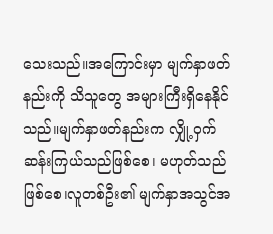သေးသည်။အကြောင်းမှာ မျက်နှာဖတ်နည်းကို သိသူတွေ အများကြီးရှိနေနိုင်သည်။မျက်နှာဖတ်နည်းက လျှို့ဝှက်ဆန်းကြယ်သည်ဖြစ်စေ၊ မဟုတ်သည်ဖြစ်စေ၊လူတစ်ဦး၏ မျက်နှာအသွင်အ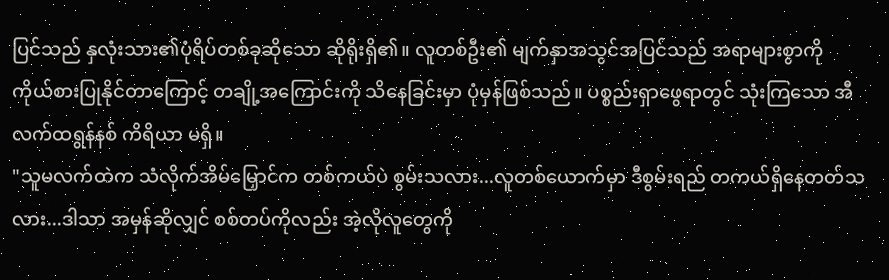ပြင်သည် နှလုံးသား၏ပုံရိပ်တစ်ခုဆိုသော ဆိုရိုးရှိ၏။ လူတစ်ဦး၏ မျက်နှာအသွင်အပြင်သည် အရာများစွာကို ကိုယ်စားပြုနိုင်တာကြောင့် တချို့အကြောင်းကို သိနေခြင်းမှာ ပုံမှန်ဖြစ်သည်။ ပစ္စည်းရှာဖွေရာတွင် သုံးကြသော အီလက်ထရွန်နစ် ကိရိယာ မရှိ။
"သူမလက်ထဲက သံလိုက်အိမ်မြှောင်က တစ်ကယ်ပဲ စွမ်းသလား...လူတစ်ယောက်မှာ ဒီစွမ်းရည် တကယ်ရှိနေတတ်သလား...ဒါသာ အမှန်ဆိုလျှင် စစ်တပ်ကိုလည်း အဲ့လိုလူတွေကို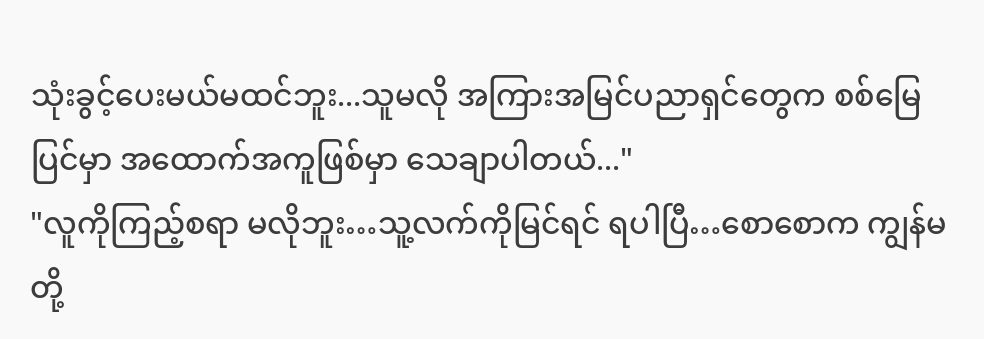သုံးခွင့်ပေးမယ်မထင်ဘူး...သူမလို အကြားအမြင်ပညာရှင်တွေက စစ်မြေပြင်မှာ အထောက်အကူဖြစ်မှာ သေချာပါတယ်..."
"လူကိုကြည့်စရာ မလိုဘူး…သူ့လက်ကိုမြင်ရင် ရပါပြီ…စောစောက ကျွန်မတို့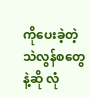ကိုပေးခဲ့တဲ့ သဲလွန်စတွေနဲ့ဆို လုံ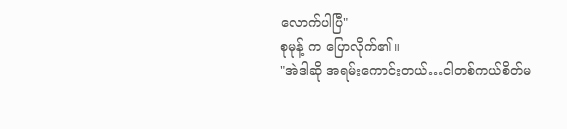လောက်ပါပြီ"
စုမုန့် က ပြောလိုက်၏။
"အဲဒါဆို အရမ်းကောင်းတယ်…ငါတစ်ကယ်စိတ်မ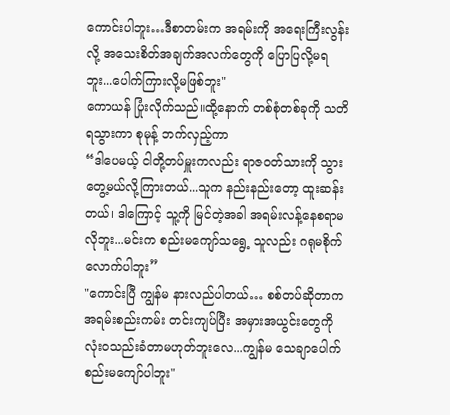ကောင်းပါဘူး…ဒီစာတမ်းက အရမ်းကို အရေးကြီးလွန်းလို့ အသေးစိတ်အချက်အလက်တွေကို ပြောပြလို့မရဘူး...ပေါက်ကြားလို့မဖြစ်ဘူး"
ကောယန် ပြုံးလိုက်သည်။ထို့နောက် တစ်စုံတစ်ခုကို သတိရသွားကာ စုမုန့် ဘက်လှည့်ကာ
“ဒါပေမယ့် ငါတို့တပ်မှူးကလည်း ရာဇဝတ်သားကို သွားတွေ့မယ်လို့ကြားတယ်...သူက နည်းနည်းတော့ ထူးဆန်းတယ်၊ ဒါကြောင့် သူ့ကို မြင်တဲ့အခါ အရမ်းလန့်နေစရာမလိုဘူး...မင်းက စည်းမကျော်သရွေ့ သူလည်း ဂရုမစိုက်လောက်ပါဘူး”
"ကောင်းပြီ ကျွန်မ နားလည်ပါတယ်… စစ်တပ်ဆိုတာက အရမ်းစည်းကမ်း တင်းကျပ်ပြီး အမှားအယွင်းတွေကို လုံးဝသည်းခံတာမဟုတ်ဘူးလေ...ကျွန်မ သေချာပေါက် စည်းမကျော်ပါဘူး"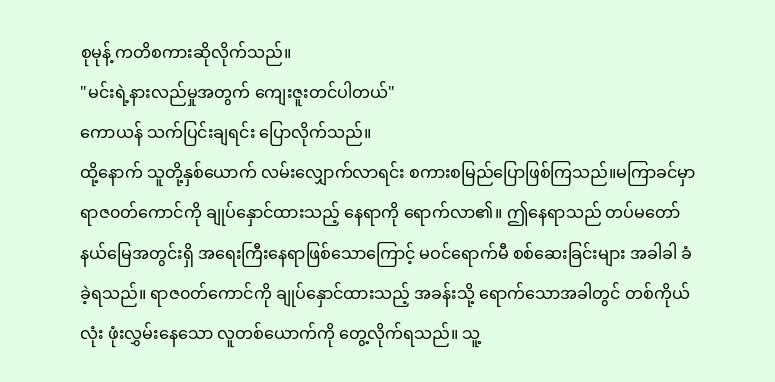စုမုန့် ကတိစကားဆိုလိုက်သည်။
"မင်းရဲ့နားလည်မှုအတွက် ကျေးဇူးတင်ပါတယ်"
ကောယန် သက်ပြင်းချရင်း ပြောလိုက်သည်။
ထို့နောက် သူတို့နှစ်ယောက် လမ်းလျှောက်လာရင်း စကားစမြည်ပြောဖြစ်ကြသည်။မကြာခင်မှာ ရာဇ၀တ်ကောင်ကို ချုပ်နှောင်ထားသည့် နေရာကို ရောက်လာ၏။ ဤနေရာသည် တပ်မတော်နယ်မြေအတွင်းရှိ အရေးကြီးနေရာဖြစ်သောကြောင့် မဝင်ရောက်မီ စစ်ဆေးခြင်းများ အခါခါ ခံခဲ့ရသည်။ ရာဇ၀တ်ကောင်ကို ချုပ်နှောင်ထားသည့် အခန်းသို့ ရောက်သောအခါတွင် တစ်ကိုယ်လုံး ဖုံးလွှမ်းနေသော လူတစ်ယောက်ကို တွေ့လိုက်ရသည်။ သူ့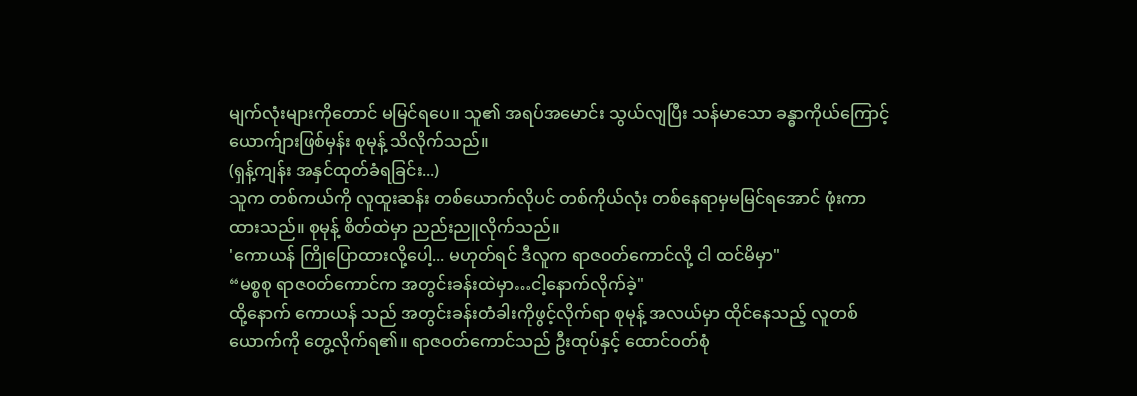မျက်လုံးများကိုတောင် မမြင်ရပေ။ သူ၏ အရပ်အမောင်း သွယ်လျပြီး သန်မာသော ခန္ဓာကိုယ်ကြောင့် ယောက်ျားဖြစ်မှန်း စုမုန့် သိလိုက်သည်။
(ရှန့်ကျန်း အနှင်ထုတ်ခံရခြင်း...)
သူက တစ်ကယ်ကို လူထူးဆန်း တစ်ယောက်လိုပင် တစ်ကိုယ်လုံး တစ်နေရာမှမမြင်ရအောင် ဖုံးကာထားသည်။ စုမုန့် စိတ်ထဲမှာ ညည်းညူလိုက်သည်။
'ကောယန် ကြိုပြောထားလို့ပေါ့... မဟုတ်ရင် ဒီလူက ရာဇ၀တ်ကောင်လို့ ငါ ထင်မိမှာ"
“မစ္စစု ရာဇ၀တ်ကောင်က အတွင်းခန်းထဲမှာ…ငါ့နောက်လိုက်ခဲ့"
ထို့နောက် ကောယန် သည် အတွင်းခန်းတံခါးကိုဖွင့်လိုက်ရာ စုမုန့် အလယ်မှာ ထိုင်နေသည့် လူတစ်ယောက်ကို တွေ့လိုက်ရ၏။ ရာဇဝတ်ကောင်သည် ဦးထုပ်နှင့် ထောင်ဝတ်စုံ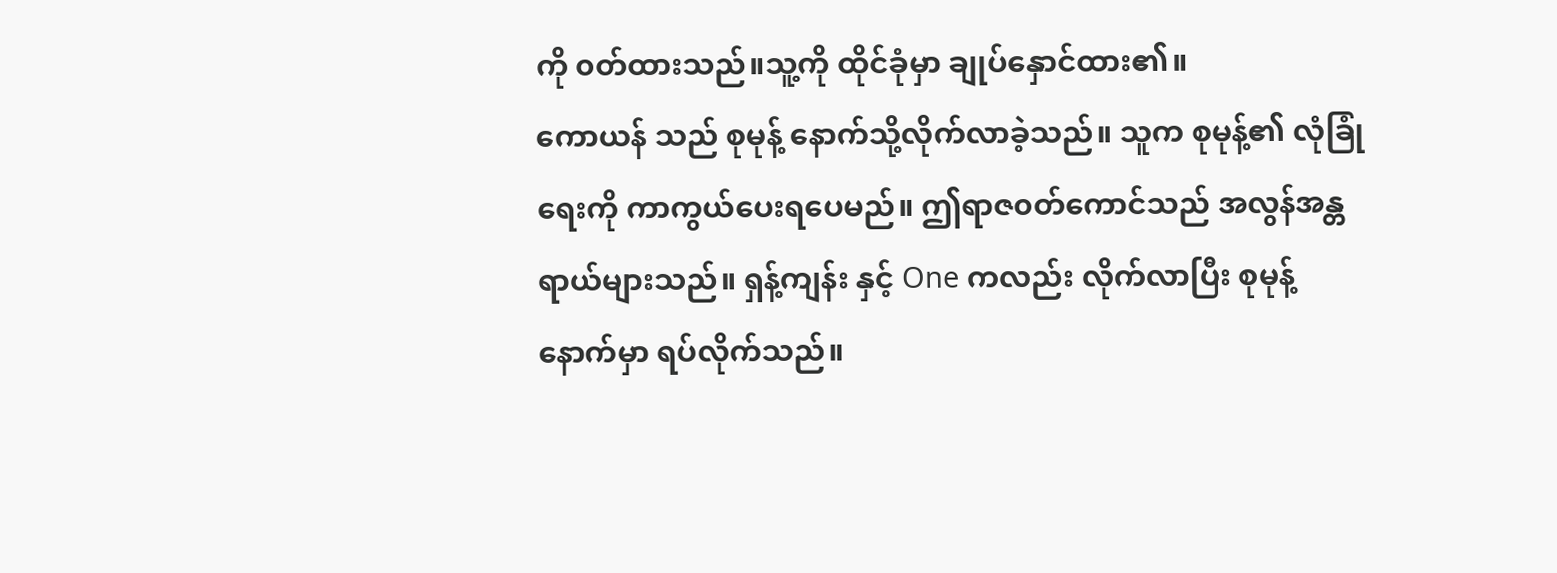ကို ၀တ်ထားသည်။သူ့ကို ထိုင်ခုံမှာ ချုပ်နှောင်ထား၏။
ကောယန် သည် စုမုန့် နောက်သို့လိုက်လာခဲ့သည်။ သူက စုမုန့်၏ လုံခြုံရေးကို ကာကွယ်ပေးရပေမည်။ ဤရာဇ၀တ်ကောင်သည် အလွန်အန္တရာယ်များသည်။ ရှန့်ကျန်း နှင့် One ကလည်း လိုက်လာပြီး စုမုန့် နောက်မှာ ရပ်လိုက်သည်။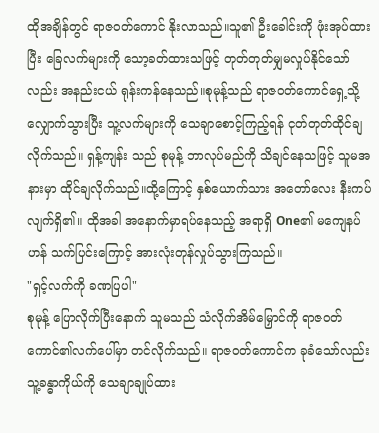ထိုအချိန်တွင် ရာဇဝတ်ကောင် နိုးလာသည်။သူ၏ ဦးခေါင်းကို ဖုံးအုပ်ထားပြီး ခြေလက်များကို သော့ခတ်ထားသဖြင့် တုတ်တုတ်မျှမလှုပ်နိုင်သော်လည်း အနည်းငယ် ရုန်းကန်နေသည်။စုမုန့်သည် ရာဇ၀တ်ကောင်ရှေ့သို့ လျှောက်သွားပြီး သူ့လက်များကို သေချာစောင့်ကြည့်ရန် ငုတ်တုတ်ထိုင်ချလိုက်သည်။ ရှန့်ကျန်း သည် စုမုန့် ဘာလုပ်မည်ကို သိချင်နေသဖြင့် သူမအနားမှာ ထိုင်ချလိုက်သည်။ထို့ကြောင့် နှစ်ယောက်သား အတော်လေး နီးကပ်လျက်ရှိ၏။ ထိုအခါ အနောက်မှာရပ်နေသည့် အရာရှိ One၏ မကျေနပ်ဟန် သက်ပြင်းကြောင့် အားလုံးတုန်လှုပ်သွားကြသည်။
"ရှင့်လက်ကို ခဏပြပါ"
စုမုန့် ပြောလိုက်ပြီးနောက် သူမသည် သံလိုက်အိမ်မြှောင်ကို ရာဇ၀တ်ကောင်၏လက်ပေါ်မှာ တင်လိုက်သည်။ ရာဇဝတ်ကောင်က ခုခံသော်လည်း သူ့ခန္ဓာကိုယ်ကို သေချာချုပ်ထား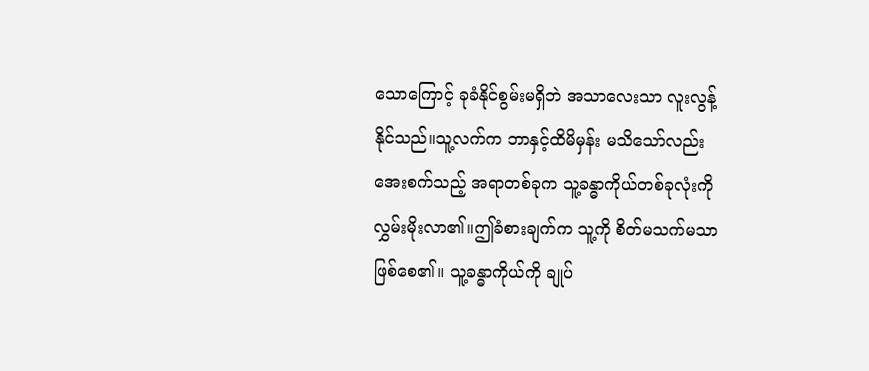သောကြောင့် ခုခံနိုင်စွမ်းမရှိဘဲ အသာလေးသာ လူးလွန့်နိုင်သည်။သူ့လက်က ဘာနှင့်ထိမိမှန်း မသိသော်လည်း အေးစက်သည့် အရာတစ်ခုက သူ့ခန္ဓာကိုယ်တစ်ခုလုံးကို လွှမ်းမိုးလာ၏။ဤခံစားချက်က သူ့ကို စိတ်မသက်မသာဖြစ်စေ၏။ သူ့ခန္ဓာကိုယ်ကို ချုပ်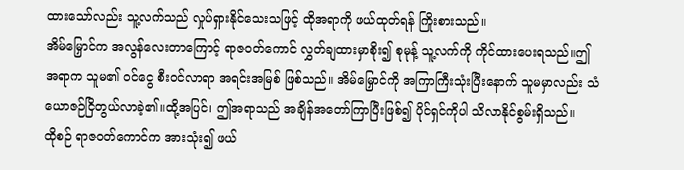ထားသော်လည်း သူ့လက်သည် လှုပ်ရှားနိုင်သေးသဖြင့် ထိုအရာကို ဖယ်ထုတ်ရန် ကြိုးစားသည်။
အိမ်မြှောင်က အလွန်လေးတာကြောင့် ရာဇဝတ်ကောင် လွှတ်ချထားမှာစိုး၍ စုမုန့် သူ့လက်ကို ကိုင်ထားပေးရသည်။ဤအရာက သူမ၏ ဝင်ငွေ စီးဝင်လာရာ အရင်းအမြစ် ဖြစ်သည်။ အိမ်မြှောင်ကို အကြာကြီးသုံးပြီးနောက် သူမမှာလည်း သံယောဇဉ်ငြိတွယ်လာခဲ့၏။ထို့အပြင်၊ ဤအရာသည် အချိန်အတော်ကြာပြီးဖြစ်၍ ပိုင်ရှင်ကိုပါ သိလာနိုင်စွမ်းရှိသည်။
ထိုစဉ် ရာဇဝတ်ကောင်က အားသုံး၍ ဖယ်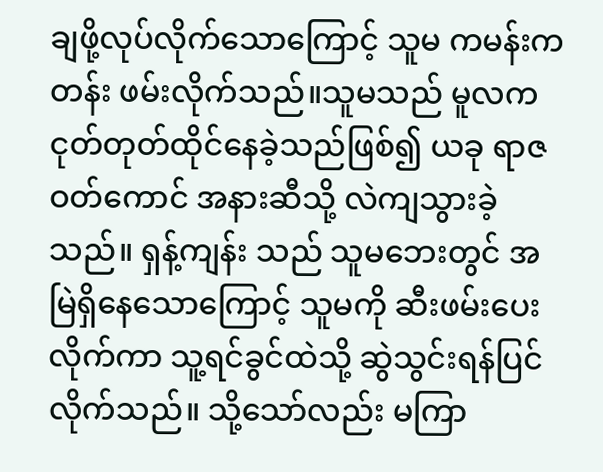ချဖို့လုပ်လိုက်သောကြောင့် သူမ ကမန်းကတန်း ဖမ်းလိုက်သည်။သူမသည် မူလက ငုတ်တုတ်ထိုင်နေခဲ့သည်ဖြစ်၍ ယခု ရာဇဝတ်ကောင် အနားဆီသို့ လဲကျသွားခဲ့သည်။ ရှန့်ကျန်း သည် သူမဘေးတွင် အမြဲရှိနေသောကြောင့် သူမကို ဆီးဖမ်းပေးလိုက်ကာ သူ့ရင်ခွင်ထဲသို့ ဆွဲသွင်းရန်ပြင်လိုက်သည်။ သို့သော်လည်း မကြာ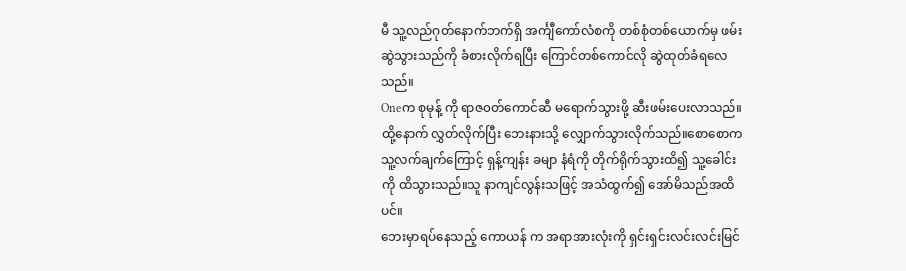မီ သူ့လည်ဂုတ်နောက်ဘက်ရှိ အင်္ကျီကော်လံစကို တစ်စုံတစ်ယောက်မှ ဖမ်းဆွဲသွားသည်ကို ခံစားလိုက်ရပြီး ကြောင်တစ်ကောင်လို ဆွဲထုတ်ခံရလေသည်။
Oneက စုမုန့် ကို ရာဇ၀တ်ကောင်ဆီ မရောက်သွားဖို့ ဆီးဖမ်းပေးလာသည်။ထို့နောက် လွှတ်လိုက်ပြီး ဘေးနားသို့ လျှောက်သွားလိုက်သည်။စောစောက သူ့လက်ချက်ကြောင့် ရှန့်ကျန်း ခမျာ နံရံကို တိုက်ရိုက်သွားထိ၍ သူ့ခေါင်းကို ထိသွားသည်။သူ နာကျင်လွန်းသဖြင့် အသံထွက်၍ အော်မိသည်အထိပင်။
ဘေးမှာရပ်နေသည့် ကောယန် က အရာအားလုံးကို ရှင်းရှင်းလင်းလင်းမြင်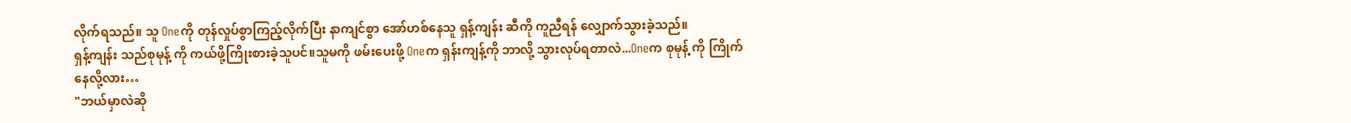လိုက်ရသည်။ သူ Oneကို တုန်လှုပ်စွာကြည့်လိုက်ပြီး နာကျင်စွာ အော်ဟစ်နေသူ ရှန့်ကျန်း ဆီကို ကူညီရန် လျှောက်သွားခဲ့သည်။
ရှန့်ကျန်း သည်စုမုန့် ကို ကယ်ဖို့ကြိုးစားခဲ့သူပင်။သူမကို ဖမ်းပေးဖို့ Oneက ရှန်းကျန့်ကို ဘာလို့ သွားလုပ်ရတာလဲ...Oneက စုမုန့် ကို ကြိုက်နေလို့လား…
"ဘယ်မှာလဲဆို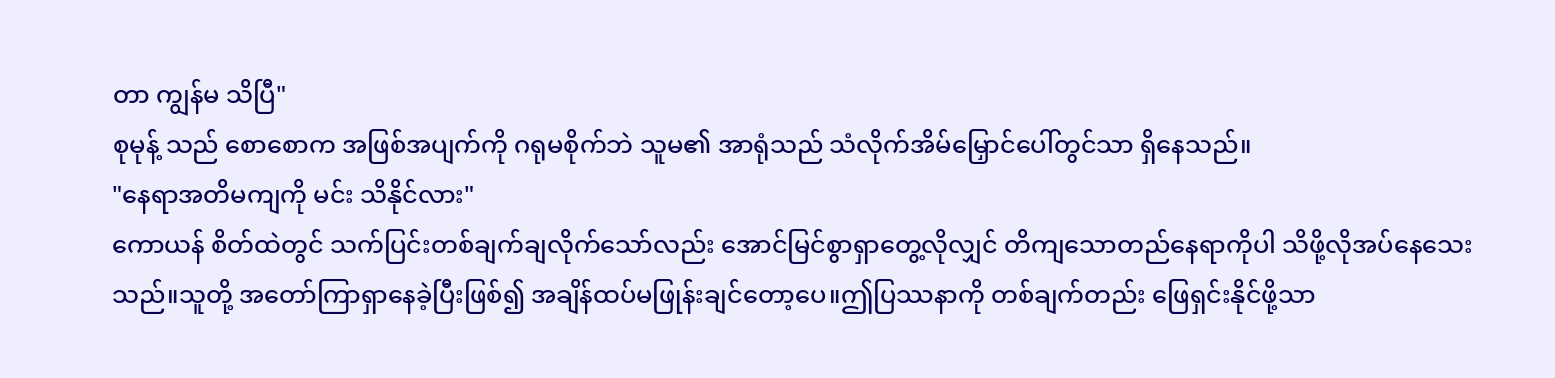တာ ကျွန်မ သိပြီ"
စုမုန့် သည် စောစောက အဖြစ်အပျက်ကို ဂရုမစိုက်ဘဲ သူမ၏ အာရုံသည် သံလိုက်အိမ်မြှောင်ပေါ်တွင်သာ ရှိနေသည်။
"နေရာအတိမကျကို မင်း သိနိုင်လား"
ကောယန် စိတ်ထဲတွင် သက်ပြင်းတစ်ချက်ချလိုက်သော်လည်း အောင်မြင်စွာရှာတွေ့လိုလျှင် တိကျသောတည်နေရာကိုပါ သိဖို့လိုအပ်နေသေးသည်။သူတို့ အတော်ကြာရှာနေခဲ့ပြီးဖြစ်၍ အချိန်ထပ်မဖြုန်းချင်တော့ပေ။ဤပြဿနာကို တစ်ချက်တည်း ဖြေရှင်းနိုင်ဖို့သာ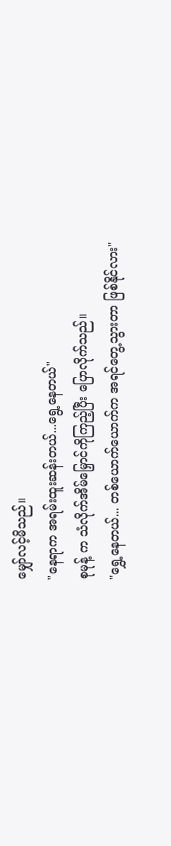မျှော်လင့်မိသည်။
"နေရာက အရမ်းထူးဆန်းတယ်...ရွေ့နေတယ်"
စုမုန့် က သံလိုက်အိမ်မြှောင်ကိုကြည့်ပြီး ပြောလိုက်သည်။
"ရွှေ့နေတယ်... တစ်ယောက်ယောက်က အရင်တွေ့သွားတာ ဖြစ်နိုင်လား"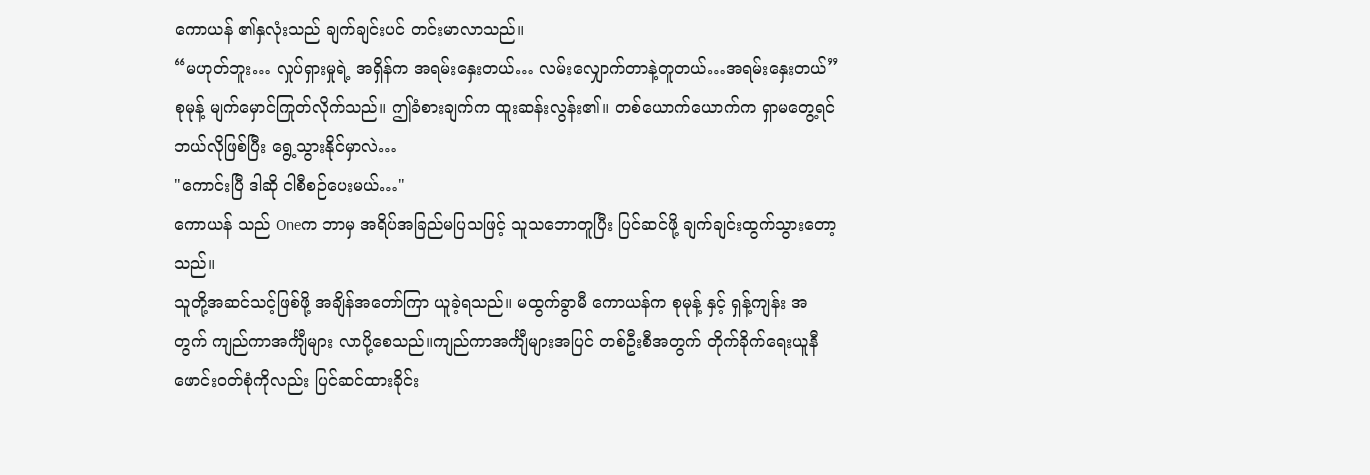ကောယန် ၏နှလုံးသည် ချက်ချင်းပင် တင်းမာလာသည်။
“မဟုတ်ဘူး… လှုပ်ရှားမှုရဲ့ အရှိန်က အရမ်းနှေးတယ်… လမ်းလျှောက်တာနဲ့တူတယ်…အရမ်းနှေးတယ်”
စုမုန့် မျက်မှောင်ကြုတ်လိုက်သည်။ ဤခံစားချက်က ထူးဆန်းလွန်း၏။ တစ်ယောက်ယောက်က ရှာမတွေ့ရင် ဘယ်လိုဖြစ်ပြီး ရွေ့သွားနိုင်မှာလဲ…
"ကောင်းပြီ ဒါဆို ငါစီစဉ်ပေးမယ်…"
ကောယန် သည် Oneက ဘာမှ အရိပ်အခြည်မပြသဖြင့် သူသဘောတူပြီး ပြင်ဆင်ဖို့ ချက်ချင်းထွက်သွားတော့သည်။
သူတို့အဆင်သင့်ဖြစ်ဖို့ အချိန်အတော်ကြာ ယူခဲ့ရသည်။ မထွက်ခွာမီ ကောယန်က စုမုန့် နှင့် ရှန့်ကျန်း အတွက် ကျည်ကာအင်္ကျီများ လာပို့စေသည်။ကျည်ကာအင်္ကျီများအပြင် တစ်ဦးစီအတွက် တိုက်ခိုက်ရေးယူနီဖောင်းဝတ်စုံကိုလည်း ပြင်ဆင်ထားခိုင်း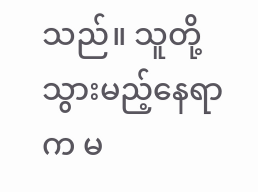သည်။ သူတို့သွားမည့်နေရာက မ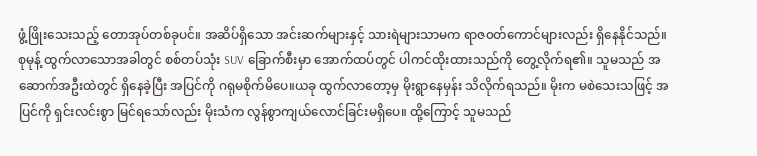ဖွံ့ဖြိုးသေးသည့် တောအုပ်တစ်ခုပင်။ အဆိပ်ရှိသော အင်းဆက်များနှင့် သားရဲများသာမက ရာဇ၀တ်ကောင်များလည်း ရှိနေနိုင်သည်။
စုမုန့် ထွက်လာသောအခါတွင် စစ်တပ်သုံး SUV ခြောက်စီးမှာ အောက်ထပ်တွင် ပါကင်ထိုးထားသည်ကို တွေ့လိုက်ရ၏။ သူမသည် အဆောက်အဦးထဲတွင် ရှိနေခဲ့ပြီး အပြင်ကို ဂရုမစိုက်မိပေ။ယခု ထွက်လာတော့မှ မိုးရွာနေမှန်း သိလိုက်ရသည်။ မိုးက မစဲသေးသဖြင့် အပြင်ကို ရှင်းလင်းစွာ မြင်ရသော်လည်း မိုးသံက လွန်စွာကျယ်လောင်ခြင်းမရှိပေ။ ထို့ကြောင့် သူမသည်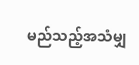မည်သည့်အသံမျှ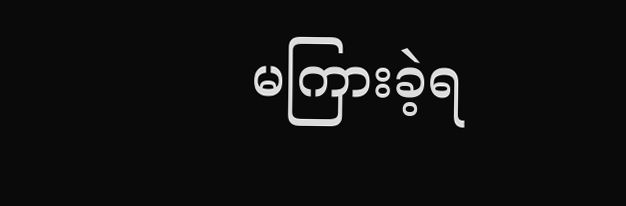မကြားခဲ့ရ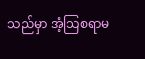သည်မှာ အံ့သြစရာမ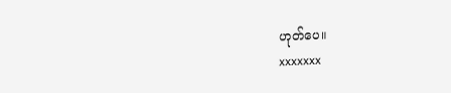ဟုတ်ပေ။
xxxxxxx